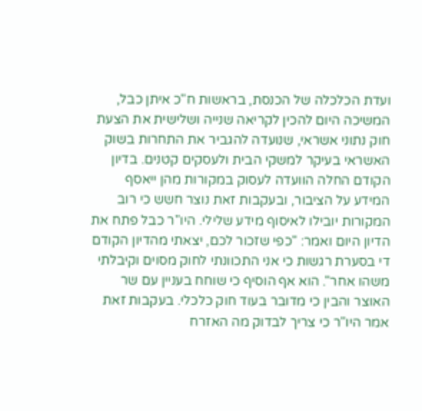ועדת הכלכלה של הכנסת, בראשות ח"כ איתן כבל, המשיכה היום להכין לקריאה שנייה ושלישית את הצעת חוק נתוני אשראי, שנועדה להגביר את התחרות בשוק האשראי בעיקר למשקי הבית ולעסקים קטנים. בדיון הקודם החלה הוועדה לעסוק במקורות מהן ייאסף המידע על הציבור, ובעקבות זאת נוצר חשש כי רוב המקורות יובילו לאיסוף מידע שלילי. היו"ר כבל פתח את הדיון היום ואמר: "כפי שזכור לכם, יצאתי מהדיון הקודם די בסערת רגשות כי אני התכוונתי לחוק מסוים וקיבלתי משהו אחר". הוא אף הוסיף כי שוחח בעניין עם שר האוצר והבין כי מדובר בעוד חוק כלכלי. בעקבות זאת אמר היו"ר כי צריך לבדוק מה האזרח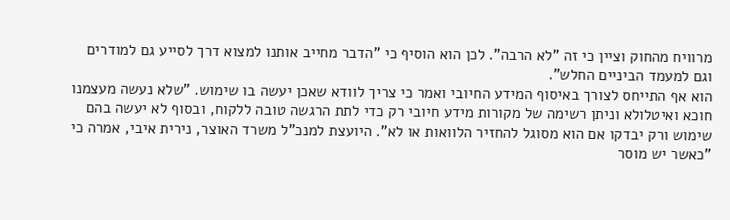מרוויח מהחוק וציין כי זה "לא הרבה". לכן הוא הוסיף כי "הדבר מחייב אותנו למצוא דרך לסייע גם למודרים וגם למעמד הביניים החלש".
הוא אף התייחס לצורך באיסוף המידע החיובי ואמר כי צריך לוודא שאכן יעשה בו שימוש. "שלא נעשה מעצמנו חוכא ואיטלולא וניתן רשימה של מקורות מידע חיובי רק כדי לתת הרגשה טובה ללקוח, ובסוף לא יעשה בהם שימוש ורק יבדקו אם הוא מסוגל להחזיר הלוואות או לא". היועצת למנכ"ל משרד האוצר, נירית איבי, אמרה כי "כאשר יש מוסר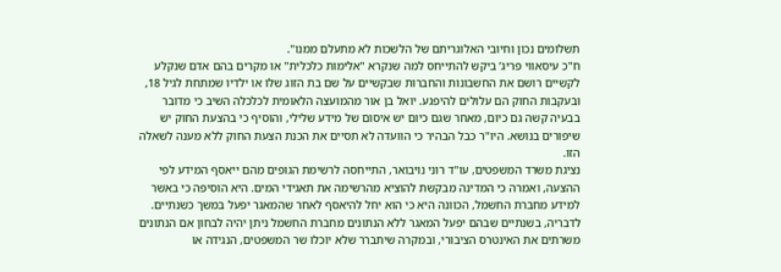תשלומים נכון וחיובי האלוגריתם של הלשכות לא מתעלם ממנו".
ח"כ עיסאווי פריג’ ביקש להתייחס למה שנקרא "אלימות כלכלית" או מקרים בהם אדם שנקלע לקשיים רושם את החשבונות והחברות שבקשיים על שם בת הזוג שלו או ילדיו שמתחת לגיל 18, ובעקבות החוק הם עלולים להיפגע. יואל בן אור מהמועצה הלאומית לכלכלה השיב כי מדובר בבעיה קשה גם כיום, מאחר שגם כיום יש איסום של מידע שלילי, והוסיף כי בהצעת החוק יש שיפורים בנושא. היו"ר כבל הבהיר כי הוועדה לא תסיים את הכנת הצעת החוק ללא מענה לשאלה הזו.
נציגת משרד המשפטים, עו"ד רוני נויבואר, התייחסה לרשימת הגופים מהם ייאסף המידע לפי ההצעה, ואמרה כי המדינה מבקשת להוציא מהרשימה את תאגידי המים. היא הוסיפה כי באשר למידע מחברת החשמל, הכוונה היא כי הוא יחל להיאסף לאחר שהמאגר יפעל במשך כשנתיים. לדבריה, בשנתיים שבהם יפעל המאגר ללא הנתונים מחברת החשמל ניתן יהיה לבחון אם הנתונים משרתים את האינטרס הציבורי, ובמקרה שיתברר שלא יוכלו שר המשפטים, הנגידה או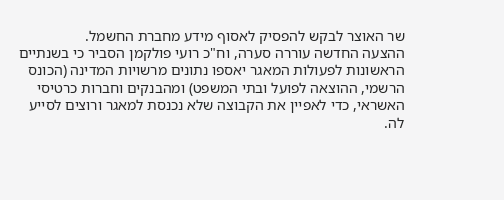שר האוצר לבקש להפסיק לאסוף מידע מחברת החשמל.
ההצעה החדשה עוררה סערה, וח"כ רועי פולקמן הסביר כי בשנתיים הראשונות לפעולות המאגר יאספו נתונים מרשויות המדינה (הכונס הרשמי, ההוצאה לפועל ובתי המשפט) ומהבנקים וחברות כרטיסי האשראי, כדי לאפיין את הקבוצה שלא נכנסת למאגר ורוצים לסייע לה.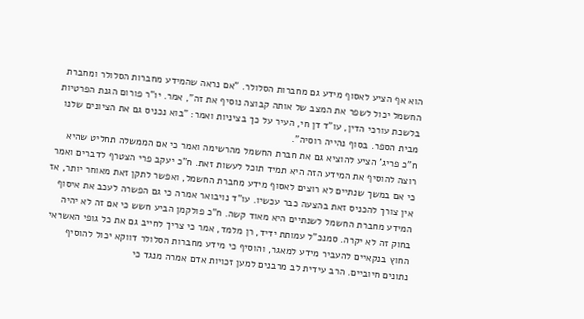הוא אף הציע לאסוף מידע גם מחברות הסלולר. "אם נראה שהמידע מחברות הסלולר ומחברת החשמל יכול לשפר את המצב של אותה קבוצה נוסיף את זה", אמר. יו"ר פורום הגנת הפרטיות בלשכת עורכי הדין, עו"ד דן חי, העיר על כך בציניות ואמר: "בוא נכניס גם את הציונים שלנו מבית הספר. בסוף נהייה רוסיה".
ח"כ פריג’ הציע להוציא גם את חברת החשמל מהרשימה ואמר כי אם הממשלה תחליט שהיא רוצה להוסיף את המידע הזה היא תמיד תוכל לעשות זאת. ח"כ יעקב פרי הצטרף לדברים ואמר כי אם במשך שנתיים לא רוצים לאסוף מידע מחברת החשמל, ואפשר לתקן זאת מאוחר יותר, אז אין צורך להכניס זאת בהצעה כבר עכשיו. עו"ד נויבואר אמרה כי גם הפשרה לעכב את איסוף המידע מחברת החשמל לשנתיים היא מאוד קשה. ח"כ פולקמן הביע חשש כי אם זה לא יהיה בחוק זה לא יקרה. סמנכ"ל עמותת ידיד, רן מלמד, אמר כי צריך לחייב גם את כל גופי האשראי החוץ בנקאיים להעביר מידע למאגר, והוסיף כי מידע מחברות הסלולר דווקא יכול להוסיף נתונים חיוביים. הרב עידית לב מרבנים למען זכויות אדם אמרה מנגד כי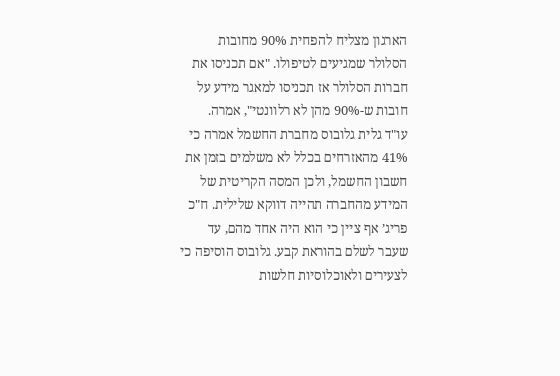הארגון מצליח להפחית 90% מחובות הסלולר שמגיעים לטיפולו. "אם תכניסו את חברות הסלולר אז תכניסו למאגר מידע על חובות ש-90% מהן לא רלוונטי", אמרה.
עו"ד גלית גלובוס מחברת החשמל אמרה כי 41% מהאזרחים בכלל לא משלמים בזמן את חשבון החשמל, ולכן המסה הקריטית של המידע מהחברה תהייה דווקא שלילית. ח"כ פריג’ אף ציין כי הוא היה אחד מהם, עד שעבר לשלם בהוראת קבע. גלובוס הוסיפה כי לצעירים ולאוכלוסיות חלשות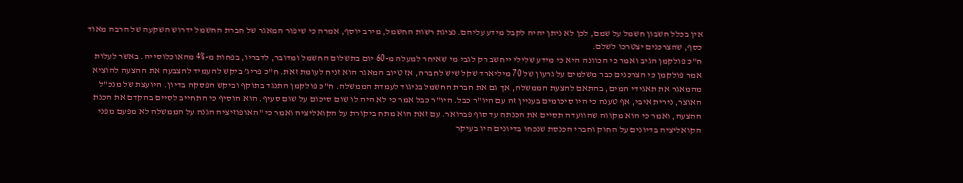אין בכלל חשבון חשמל על שמם, לכן לא ניתן יהיה לקבל מידע עליהם. נציגת רשות החשמל, מירב יוסף, אמרה כי שיפור המאגר של חברת החשמל ידרוש השקעה של הרבה מאוד כסף, שהצרכנים יצטרכו לשלם.
ח"כ פולקמן הגיב ואמר כי הכוונה היא כי מידע שלילי ייחשב רק לגבי מי שאיחר למעלה מ-60 יום בתשלום החשמל ומדובר, לדבריו, בפחות מ-4% מהאוכלוסייה. באשר לעלות אמר פולקמן כי הצרכנים כבר משלמים על גרעון של 70 מיליארד שקל שיש לחברה, אז טיוב המאגר הוא זניח לעומת זאת. ח"כ פריג’ ביקש להעמיד להצבעה את ההצעה להוציא מהמאגר את תאגידי המים, בהתאם להצעת הממשלה, אך גם את חברת החשמל בניגוד לעמדת הממשלה. ח"כ פולקמן התנגד בתוקף וביקש הפסקה בדיון. היועצת של מנכ"ל האוצר, נירית איבי, אף טענה כי היו סיכומים בעניין זה עם היו"ר כבל. היו"ר כבל אמר כי לא היה לו שום סיכום על שום סעיף. הוא הוסיף כי התחייב לסיים בהקדם את הכנת ההצעה, ואמר כי הוא מקווה שהוועדה תסיים את הכנתה עד סוף פברואר. עם זאת הוא מתח ביקורת על הקואליציה ואמר כי "האופוזיציה הגנה על הממשלה לא מפעם מפני הקואליציה בדיונים על החוק וחברי הכנסת שנכחו בדיונים היו בעיקר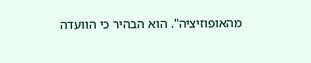מהאופוזיציה". הוא הבהיר כי הוועדה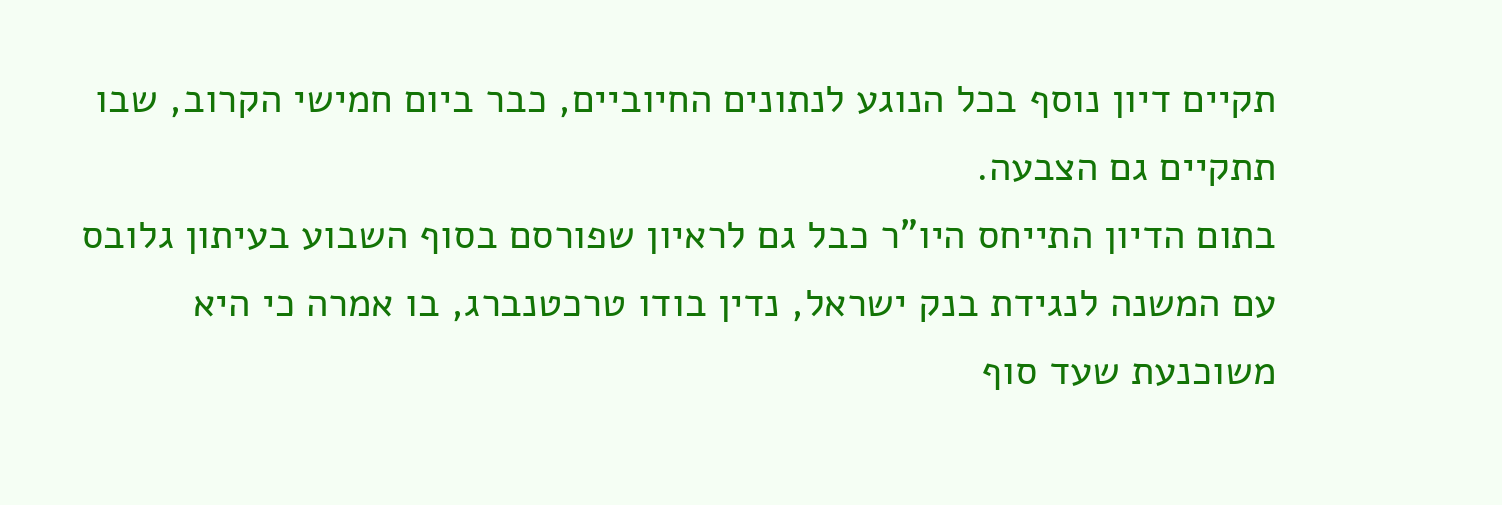תקיים דיון נוסף בכל הנוגע לנתונים החיוביים, כבר ביום חמישי הקרוב, שבו תתקיים גם הצבעה.
בתום הדיון התייחס היו"ר כבל גם לראיון שפורסם בסוף השבוע בעיתון גלובס עם המשנה לנגידת בנק ישראל, נדין בודו טרכטנברג, בו אמרה כי היא משוכנעת שעד סוף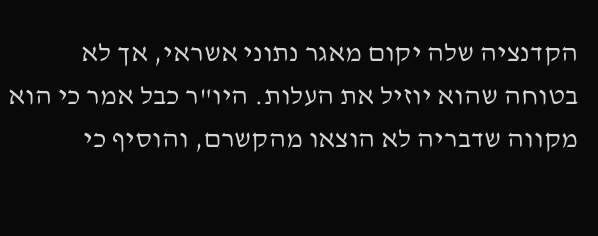הקדנציה שלה יקום מאגר נתוני אשראי, אך לא בטוחה שהוא יוזיל את העלות. היו"ר כבל אמר כי הוא מקווה שדבריה לא הוצאו מהקשרם, והוסיף כי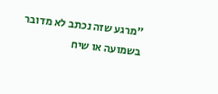"מרגע שזה נכתב לא מדובר בשמועה או שיח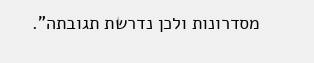מסדרונות ולכן נדרשת תגובתה".